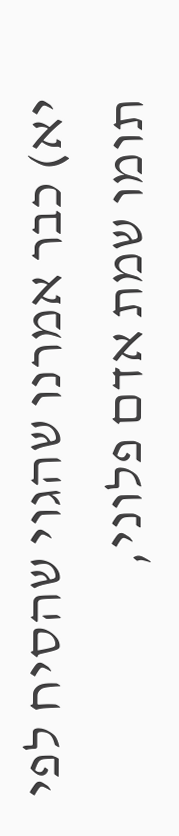יא) כבר אמרנו שהגוי שהסיח לפי תומו שמת אדם פלוני,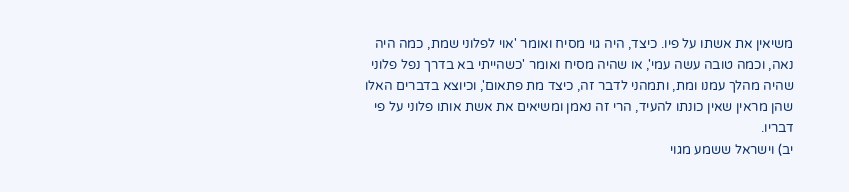משיאין את אשתו על פיו. כיצד, היה גוי מסיח ואומר 'אוי לפלוני שמת, כמה היה נאה, וכמה טובה עשה עמי', או שהיה מסיח ואומר 'כשהייתי בא בדרך נפל פלוני שהיה מהלך עמנו ומת, ותמהני לדבר זה, כיצד מת פתאום', וכיוצא בדברים האלו שהן מראין שאין כונתו להעיד, הרי זה נאמן ומשיאים את אשת אותו פלוני על פי דבריו.
יב) וישראל ששמע מגוי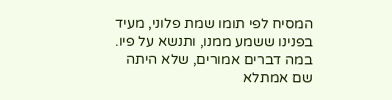המסיח לפי תומו שמת פלוני, מעיד בפנינו ששמע ממנו, ותנשא על פיו. במה דברים אמורים, שלא היתה שם אמתלא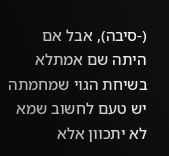(-סיבה), אבל אם היתה שם אמתלא בשיחת הגוי שמחמתה יש טעם לחשוב שמא לא יתכוון אלא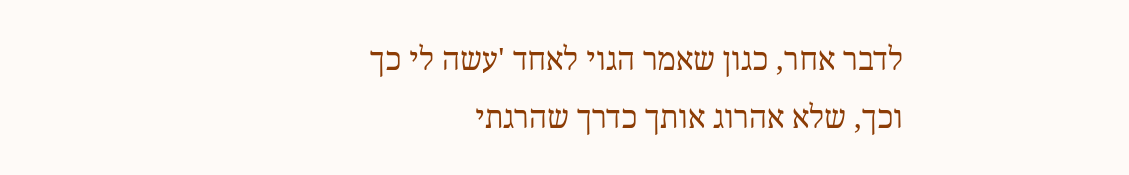לדבר אחר, כגון שאמר הגוי לאחד 'עשה לי כך וכך, שלא אהרוג אותך כדרך שהרגתי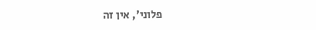פלוני', אין זה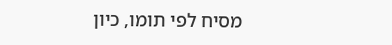מסיח לפי תומו, כיון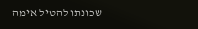שכונתו להטיל אימה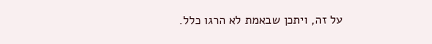על זה, ויתכן שבאמת לא הרגו כלל.